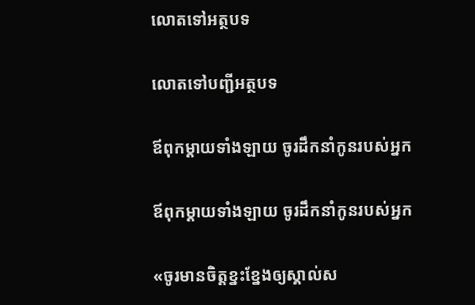លោតទៅអត្ថបទ

លោតទៅបញ្ជីអត្ថបទ

ឪពុកម្ដាយទាំងឡាយ ចូរដឹកនាំកូនរបស់អ្នក

ឪពុកម្ដាយទាំងឡាយ ចូរដឹកនាំកូនរបស់អ្នក

«ចូរមានចិត្ដខ្នះខ្នែងឲ្យស្គាល់ស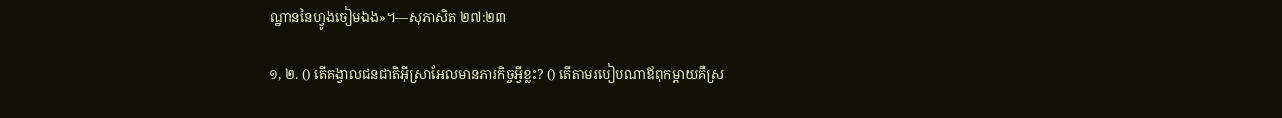ណ្ឋាននៃហ្វូងចៀមឯង»។—សុភាសិត ២៧:២៣

១, ២. () តើគង្វាលជនជាតិអ៊ីស្រាអែលមានភារកិច្ចអ្វីខ្លះ? () តើតាមរបៀបណាឪពុកម្ដាយគឺស្រ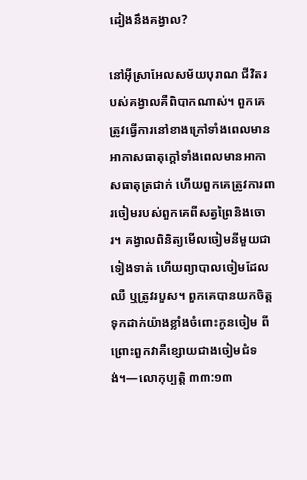ដៀងនឹងគង្វាល?

នៅអ៊ីស្រាអែលសម័យបុរាណ ជីវិតរបស់គង្វាលគឺពិបាកណាស់។ ពួកគេត្រូវធ្វើការនៅខាងក្រៅទាំងពេលមានអាកាសធាតុក្ដៅទាំងពេលមានអាកាសធាតុត្រជាក់ ហើយពួកគេត្រូវការពារចៀមរបស់ពួកគេពីសត្វព្រៃនិងចោរ។ គង្វាលពិនិត្យមើលចៀមនីមួយជាទៀងទាត់ ហើយព្យាបាលចៀមដែលឈឺ ឬត្រូវរបួស។ ពួកគេបានយកចិត្ដទុកដាក់យ៉ាងខ្លាំងចំពោះកូនចៀម ពីព្រោះពួកវាគឺខ្សោយជាងចៀមជំទង់។—លោកុប្បត្ដិ ៣៣:១៣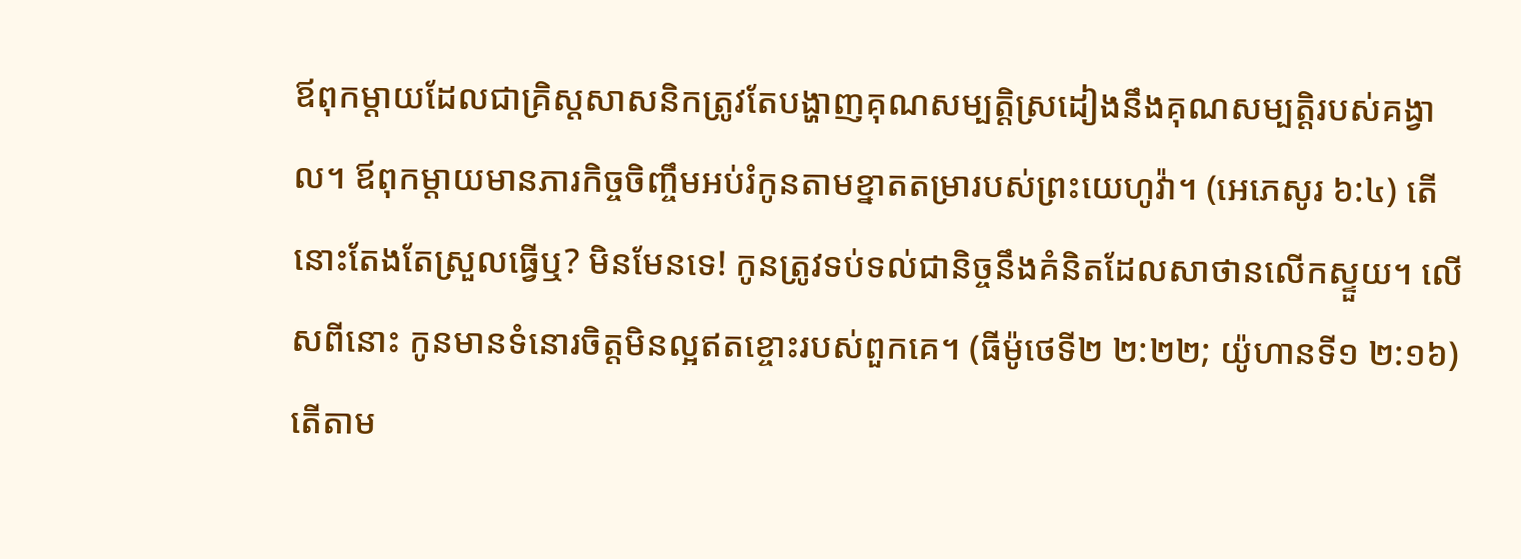ឪពុកម្ដាយដែលជាគ្រិស្ដសាសនិកត្រូវតែបង្ហាញគុណសម្បត្ដិស្រដៀងនឹងគុណសម្បត្ដិរបស់គង្វាល។ ឪពុកម្ដាយមានភារកិច្ចចិញ្ចឹមអប់រំកូនតាមខ្នាតតម្រារបស់ព្រះយេហូវ៉ា។ (អេភេសូរ ៦:៤) តើនោះតែងតែស្រួលធ្វើឬ? មិនមែនទេ! កូនត្រូវទប់ទល់ជានិច្ចនឹងគំនិតដែលសាថានលើកស្ទួយ។ លើសពីនោះ កូនមានទំនោរចិត្ដមិនល្អឥតខ្ចោះរបស់ពួកគេ។ (ធីម៉ូថេទី២ ២:២២; យ៉ូហានទី១ ២:១៦) តើតាម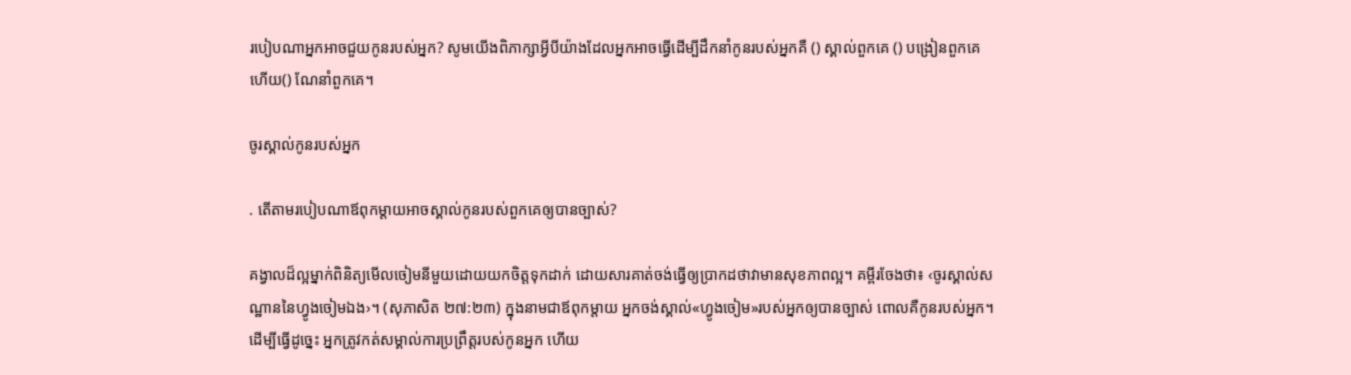របៀបណាអ្នកអាចជួយកូនរបស់អ្នក? សូមយើងពិភាក្សាអ្វីបីយ៉ាងដែលអ្នកអាចធ្វើដើម្បីដឹកនាំកូនរបស់អ្នកគឺ () ស្គាល់ពួកគេ () បង្រៀនពួកគេ ហើយ() ណែនាំពួកគេ។

ចូរស្គាល់កូនរបស់អ្នក

. តើតាមរបៀបណាឪពុកម្ដាយអាចស្គាល់កូនរបស់ពួកគេឲ្យបានច្បាស់?

គង្វាលដ៏ល្អម្នាក់ពិនិត្យមើលចៀមនីមួយដោយយកចិត្ដទុកដាក់ ដោយសារគាត់ចង់ធ្វើឲ្យប្រាកដថាវាមានសុខភាពល្អ។ គម្ពីរចែងថា៖ ‹ចូរស្គាល់សណ្ឋាននៃហ្វូងចៀមឯង›។ (សុភាសិត ២៧:២៣) ក្នុងនាមជាឪពុកម្ដាយ អ្នកចង់ស្គាល់«ហ្វូងចៀម»របស់អ្នកឲ្យបានច្បាស់ ពោលគឺកូនរបស់អ្នក។ ដើម្បីធ្វើដូច្នេះ អ្នកត្រូវកត់សម្គាល់ការប្រព្រឹត្ដរបស់កូនអ្នក ហើយ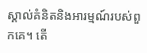ស្គាល់គំនិតនិងអារម្មណ៍របស់ពួកគេ។ តើ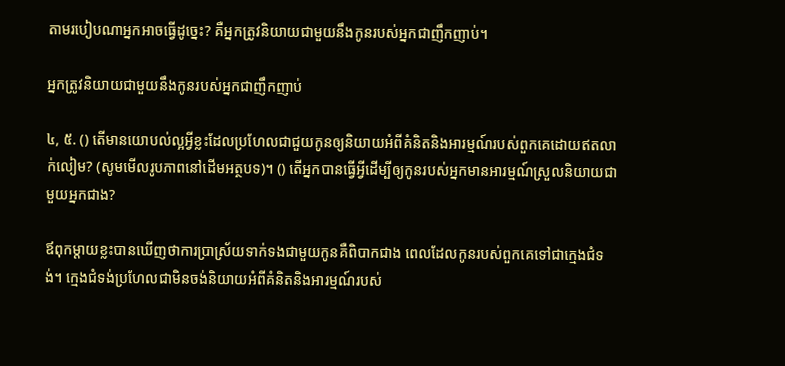តាមរបៀបណាអ្នកអាចធ្វើដូច្នេះ? គឺអ្នកត្រូវនិយាយជាមួយនឹងកូនរបស់អ្នកជាញឹកញាប់។

អ្នកត្រូវនិយាយជាមួយនឹងកូនរបស់អ្នកជាញឹកញាប់

៤, ៥. () តើមានយោបល់ល្អអ្វីខ្លះដែលប្រហែលជាជួយកូនឲ្យនិយាយអំពីគំនិតនិងអារម្មណ៍របស់ពួកគេដោយឥតលាក់លៀម? (សូមមើលរូបភាពនៅដើមអត្ថបទ)។ () តើអ្នកបានធ្វើអ្វីដើម្បីឲ្យកូនរបស់អ្នកមានអារម្មណ៍ស្រួលនិយាយជាមួយអ្នកជាង?

ឪពុកម្ដាយខ្លះបានឃើញថាការប្រាស្រ័យទាក់ទងជាមួយកូនគឺពិបាកជាង ពេលដែលកូនរបស់ពួកគេទៅជាក្មេងជំទង់។ ក្មេងជំទង់ប្រហែលជាមិនចង់និយាយអំពីគំនិតនិងអារម្មណ៍របស់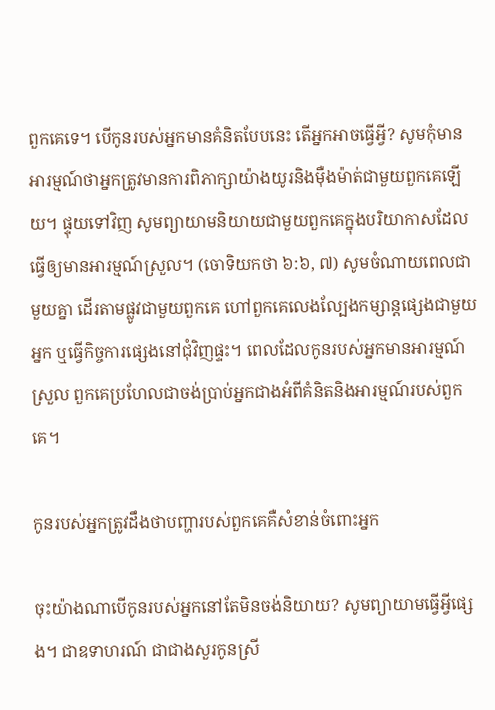ពួកគេទេ។ បើកូនរបស់អ្នកមានគំនិតបែបនេះ តើអ្នកអាចធ្វើអ្វី? សូមកុំមានអារម្មណ៍ថាអ្នកត្រូវមានការពិភាក្សាយ៉ាងយូរនិងម៉ឺងម៉ាត់ជាមួយពួកគេឡើយ។ ផ្ទុយទៅវិញ សូមព្យាយាមនិយាយជាមួយពួកគេក្នុងបរិយាកាសដែលធ្វើឲ្យមានអារម្មណ៍ស្រួល។ (ចោទិយកថា ៦:៦, ៧) សូមចំណាយពេលជាមួយគ្នា ដើរតាមផ្លូវជាមួយពួកគេ ហៅពួកគេលេងល្បែងកម្សាន្ដផ្សេងជាមួយអ្នក ឬធ្វើកិច្ចការផ្សេងនៅជុំវិញផ្ទះ។ ពេលដែលកូនរបស់អ្នកមានអារម្មណ៍ស្រួល ពួកគេប្រហែលជាចង់ប្រាប់អ្នកជាងអំពីគំនិតនិងអារម្មណ៍របស់ពួកគេ។

កូនរបស់អ្នកត្រូវដឹងថាបញ្ហារបស់ពួកគេគឺសំខាន់ចំពោះអ្នក

ចុះយ៉ាងណាបើកូនរបស់អ្នកនៅតែមិនចង់និយាយ? សូមព្យាយាមធ្វើអ្វីផ្សេង។ ជាឧទាហរណ៍ ជាជាងសួរកូនស្រី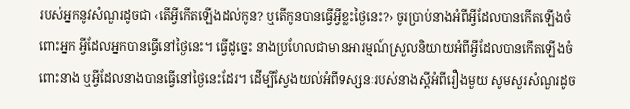របស់អ្នកនូវសំណួរដូចជា ‹តើអ្វីកើតឡើងដល់កូន? ឬតើកូនបានធ្វើអ្វីខ្លះថ្ងៃនេះ?› ចូរប្រាប់នាងអំពីអ្វីដែលបានកើតឡើងចំពោះអ្នក អ្វីដែលអ្នកបានធ្វើនៅថ្ងៃនេះ។ ធ្វើដូច្នេះ នាងប្រហែលជាមានអារម្មណ៍ស្រួលនិយាយអំពីអ្វីដែលបានកើតឡើងចំពោះនាង ឬអ្វីដែលនាងបានធ្វើនៅថ្ងៃនេះដែរ។ ដើម្បីស្វែងយល់អំពីទស្សនៈរបស់នាងស្ដីអំពីរឿងមួយ សូមសួរសំណួរដូច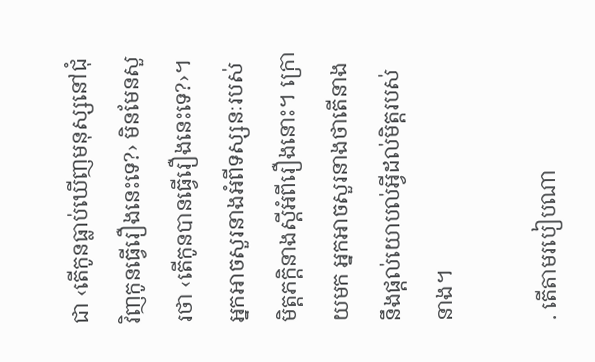ជា ‹តើកូនធ្លាប់ឃើញមនុស្សនៅជុំវិញកូនធ្វើរឿងនេះទេ?› មិនមែនសួរថា ‹តើកូនបានធ្វើរឿងនេះទេ?›។ អ្នកអាចសួរនាងអំពីទស្សនៈរបស់មិត្ដភក្ដិនាងស្ដីអំពីរឿងនោះ។ ក្រោយមក អ្នកអាចសួរនាងថាតើនាងនឹងផ្ដល់យោបល់អ្វីដល់មិត្ដរបស់នាង។

. តើតាមរបៀបណា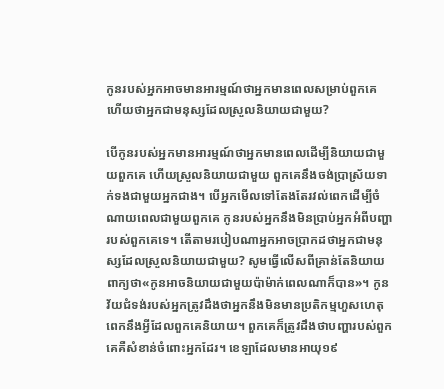កូនរបស់អ្នកអាចមានអារម្មណ៍ថាអ្នកមានពេលសម្រាប់ពួកគេ ហើយថាអ្នកជាមនុស្សដែលស្រួលនិយាយជាមួយ?

បើកូនរបស់អ្នកមានអារម្មណ៍ថាអ្នកមានពេលដើម្បីនិយាយជាមួយពួកគេ ហើយស្រួលនិយាយជាមួយ ពួកគេនឹងចង់ប្រាស្រ័យទាក់ទងជាមួយអ្នកជាង។ បើអ្នកមើលទៅតែងតែរវល់ពេកដើម្បីចំណាយពេលជាមួយពួកគេ កូនរបស់អ្នកនឹងមិនប្រាប់អ្នកអំពីបញ្ហារបស់ពួកគេទេ។ តើតាមរបៀបណាអ្នកអាចប្រាកដថាអ្នកជាមនុស្សដែលស្រួលនិយាយជាមួយ? សូមធ្វើលើសពីគ្រាន់តែនិយាយពាក្យថា«កូនអាចនិយាយជាមួយប៉ាម៉ាក់ពេលណាក៏បាន»។ កូនវ័យជំទង់របស់អ្នកត្រូវដឹងថាអ្នកនឹងមិនមានប្រតិកម្មហួសហេតុពេកនឹងអ្វីដែលពួកគេនិយាយ។ ពួកគេក៏ត្រូវដឹងថាបញ្ហារបស់ពួកគេគឺសំខាន់ចំពោះអ្នកដែរ។ ខេឡាដែលមានអាយុ១៩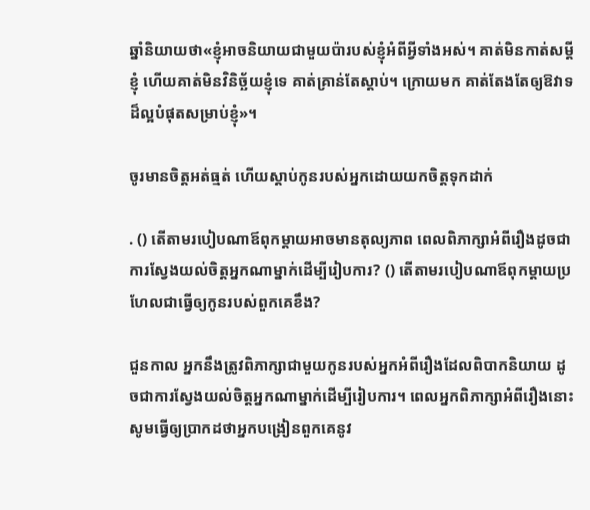ឆ្នាំនិយាយថា«ខ្ញុំអាចនិយាយជាមួយប៉ារបស់ខ្ញុំអំពីអ្វីទាំងអស់។ គាត់មិនកាត់សម្ដីខ្ញុំ ហើយគាត់មិនវិនិច្ឆ័យខ្ញុំទេ គាត់គ្រាន់តែស្ដាប់។ ក្រោយមក គាត់តែងតែឲ្យឱវាទដ៏ល្អបំផុតសម្រាប់ខ្ញុំ»។

ចូរមានចិត្ដអត់ធ្មត់ ហើយស្ដាប់កូនរបស់អ្នកដោយយកចិត្ដទុកដាក់

. () តើតាមរបៀបណាឪពុកម្ដាយអាចមានតុល្យភាព ពេលពិភាក្សាអំពីរឿងដូចជាការស្វែងយល់ចិត្ដអ្នកណាម្នាក់ដើម្បីរៀបការ? () តើតាមរបៀបណាឪពុកម្ដាយប្រហែលជាធ្វើឲ្យកូនរបស់ពួកគេខឹង?

ជួនកាល អ្នកនឹងត្រូវពិភាក្សាជាមួយកូនរបស់អ្នកអំពីរឿងដែលពិបាកនិយាយ ដូចជាការស្វែងយល់ចិត្ដអ្នកណាម្នាក់ដើម្បីរៀបការ។ ពេលអ្នកពិភាក្សាអំពីរឿងនោះ សូមធ្វើឲ្យប្រាកដថាអ្នកបង្រៀនពួកគេនូវ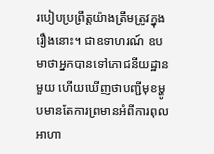របៀបប្រព្រឹត្ដយ៉ាងត្រឹមត្រូវក្នុងរឿងនោះ។ ជាឧទាហរណ៍ ឧបមាថាអ្នកបានទៅភោជនីយដ្ឋានមួយ ហើយឃើញថាបញ្ជីមុខម្ហូបមានតែការព្រមានអំពីការពុលអាហា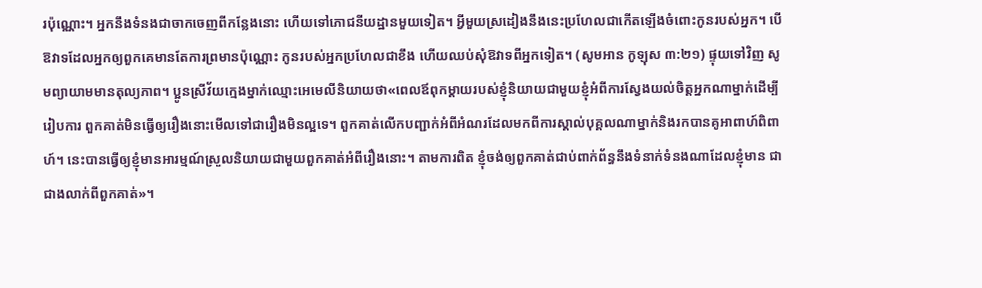រប៉ុណ្ណោះ។ អ្នកនឹងទំនងជាចាកចេញពីកន្លែងនោះ ហើយទៅភោជនីយដ្ឋានមួយទៀត។ អ្វីមួយស្រដៀងនឹងនេះប្រហែលជាកើតឡើងចំពោះកូនរបស់អ្នក។ បើឱវាទដែលអ្នកឲ្យពួកគេមានតែការព្រមានប៉ុណ្ណោះ កូនរបស់អ្នកប្រហែលជាខឹង ហើយឈប់សុំឱវាទពីអ្នកទៀត។ (សូមអាន កូឡុស ៣:២១) ផ្ទុយទៅវិញ សូមព្យាយាមមានតុល្យភាព។ ប្អូនស្រីវ័យក្មេងម្នាក់ឈ្មោះអេមេលីនិយាយថា«ពេលឪពុកម្ដាយរបស់ខ្ញុំនិយាយជាមួយខ្ញុំអំពីការស្វែងយល់ចិត្ដអ្នកណាម្នាក់ដើម្បីរៀបការ ពួកគាត់មិនធ្វើឲ្យរឿងនោះមើលទៅជារឿងមិនល្អទេ។ ពួកគាត់លើកបញ្ជាក់អំពីអំណរដែលមកពីការស្គាល់បុគ្គលណាម្នាក់និងរកបានគូអាពាហ៍ពិពាហ៍។ នេះបានធ្វើឲ្យខ្ញុំមានអារម្មណ៍ស្រួលនិយាយជាមួយពួកគាត់អំពីរឿងនោះ។ តាមការពិត ខ្ញុំចង់ឲ្យពួកគាត់ជាប់ពាក់ព័ន្ធនឹងទំនាក់ទំនងណាដែលខ្ញុំមាន ជាជាងលាក់ពីពួកគាត់»។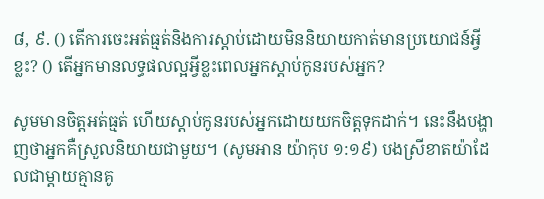៨, ៩. () តើការចេះអត់ធ្មត់និងការស្ដាប់ដោយមិននិយាយកាត់មានប្រយោជន៍អ្វីខ្លះ? () តើអ្នកមានលទ្ធផលល្អអ្វីខ្លះពេលអ្នកស្ដាប់កូនរបស់អ្នក?

សូមមានចិត្ដអត់ធ្មត់ ហើយស្ដាប់កូនរបស់អ្នកដោយយកចិត្ដទុកដាក់។ នេះនឹងបង្ហាញថាអ្នកគឺស្រួលនិយាយជាមួយ។ (សូមអាន យ៉ាកុប ១:១៩) បងស្រីខាតយ៉ាដែលជាម្ដាយគ្មានគូ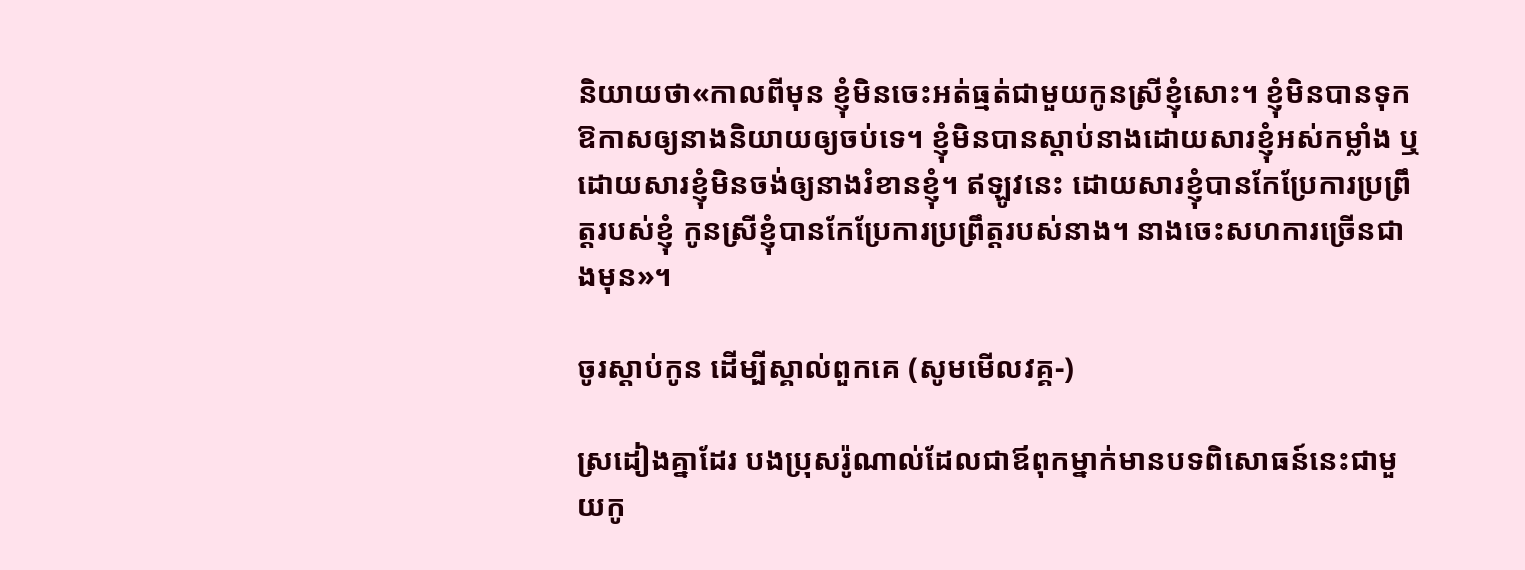និយាយថា«កាលពីមុន ខ្ញុំមិនចេះអត់ធ្មត់ជាមួយកូនស្រីខ្ញុំសោះ។ ខ្ញុំមិនបានទុកឱកាសឲ្យនាងនិយាយឲ្យចប់ទេ។ ខ្ញុំមិនបានស្ដាប់នាងដោយសារខ្ញុំអស់កម្លាំង ឬដោយសារខ្ញុំមិនចង់ឲ្យនាងរំខានខ្ញុំ។ ឥឡូវនេះ ដោយសារខ្ញុំបានកែប្រែការប្រព្រឹត្ដរបស់ខ្ញុំ កូនស្រីខ្ញុំបានកែប្រែការប្រព្រឹត្ដរបស់នាង។ នាងចេះសហការច្រើនជាងមុន»។

ចូរស្ដាប់កូន ដើម្បីស្គាល់ពួកគេ (សូមមើលវគ្គ-)

ស្រដៀងគ្នាដែរ បងប្រុសរ៉ូណាល់ដែលជាឪពុកម្នាក់មានបទពិសោធន៍នេះជាមួយកូ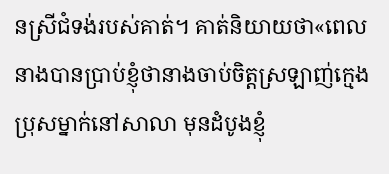នស្រីជំទង់របស់គាត់។ គាត់និយាយថា«ពេលនាងបានប្រាប់ខ្ញុំថានាងចាប់ចិត្ដស្រឡាញ់ក្មេងប្រុសម្នាក់នៅសាលា មុនដំបូងខ្ញុំ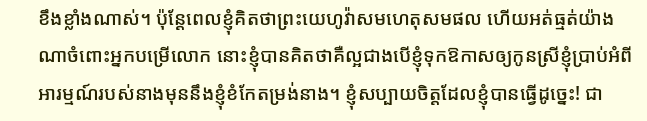ខឹងខ្លាំងណាស់។ ប៉ុន្ដែពេលខ្ញុំគិតថាព្រះយេហូវ៉ាសមហេតុសមផល ហើយអត់ធ្មត់យ៉ាងណាចំពោះអ្នកបម្រើលោក នោះខ្ញុំបានគិតថាគឺល្អជាងបើខ្ញុំទុកឱកាសឲ្យកូនស្រីខ្ញុំប្រាប់អំពីអារម្មណ៍របស់នាងមុននឹងខ្ញុំខំកែតម្រង់នាង។ ខ្ញុំសប្បាយចិត្ដដែលខ្ញុំបានធ្វើដូច្នេះ! ជា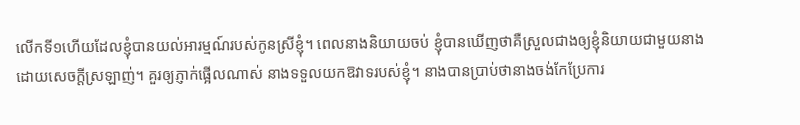លើកទី១ហើយដែលខ្ញុំបានយល់អារម្មណ៍របស់កូនស្រីខ្ញុំ។ ពេលនាងនិយាយចប់ ខ្ញុំបានឃើញថាគឺស្រួលជាងឲ្យខ្ញុំនិយាយជាមួយនាងដោយសេចក្ដីស្រឡាញ់។ គួរឲ្យភ្ញាក់ផ្អើលណាស់ នាងទទួលយកឱវាទរបស់ខ្ញុំ។ នាងបានប្រាប់ថានាងចង់កែប្រែការ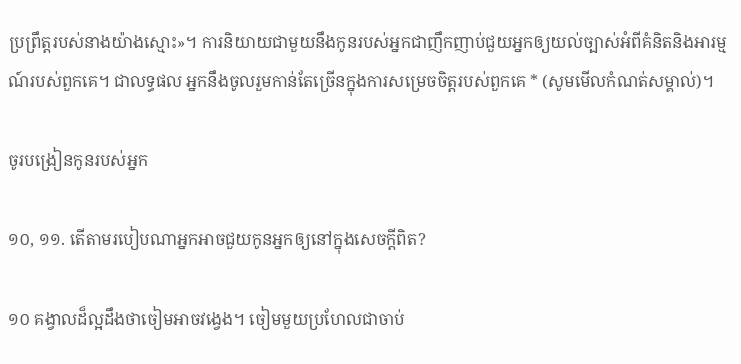ប្រព្រឹត្ដរបស់នាងយ៉ាងស្មោះ»។ ការនិយាយជាមួយនឹងកូនរបស់អ្នកជាញឹកញាប់ជួយអ្នកឲ្យយល់ច្បាស់អំពីគំនិតនិងអារម្មណ៍របស់ពួកគេ។ ជាលទ្ធផល អ្នកនឹងចូលរួមកាន់តែច្រើនក្នុងការសម្រេចចិត្ដរបស់ពួកគេ * (សូមមើលកំណត់សម្គាល់)។

ចូរបង្រៀនកូនរបស់អ្នក

១០, ១១. តើតាមរបៀបណាអ្នកអាចជួយកូនអ្នកឲ្យនៅក្នុងសេចក្ដីពិត?

១០ គង្វាលដ៏ល្អដឹងថាចៀមអាចវង្វេង។ ចៀមមួយប្រហែលជាចាប់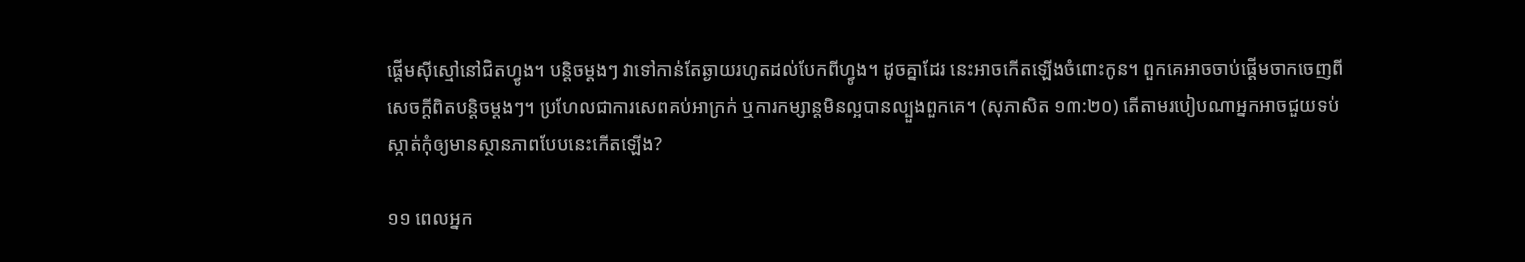ផ្ដើមស៊ីស្មៅនៅជិតហ្វូង។ បន្ដិចម្ដងៗ វាទៅកាន់តែឆ្ងាយរហូតដល់បែកពីហ្វូង។ ដូចគ្នាដែរ នេះអាចកើតឡើងចំពោះកូន។ ពួកគេអាចចាប់ផ្ដើមចាកចេញពីសេចក្ដីពិតបន្ដិចម្ដងៗ។ ប្រហែលជាការសេពគប់អាក្រក់ ឬការកម្សាន្ដមិនល្អបានល្បួងពួកគេ។ (សុភាសិត ១៣:២០) តើតាមរបៀបណាអ្នកអាចជួយទប់ស្កាត់កុំឲ្យមានស្ថានភាពបែបនេះកើតឡើង?

១១ ពេលអ្នក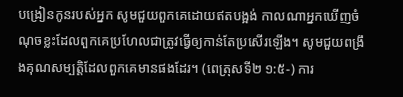បង្រៀនកូនរបស់អ្នក សូមជួយពួកគេដោយឥតបង្អង់ កាលណាអ្នកឃើញចំណុចខ្លះដែលពួកគេប្រហែលជាត្រូវធ្វើឲ្យកាន់តែប្រសើរឡើង។ សូមជួយពង្រឹងគុណសម្បត្ដិដែលពួកគេមានផងដែរ។ (ពេត្រុសទី២ ១:៥-) ការ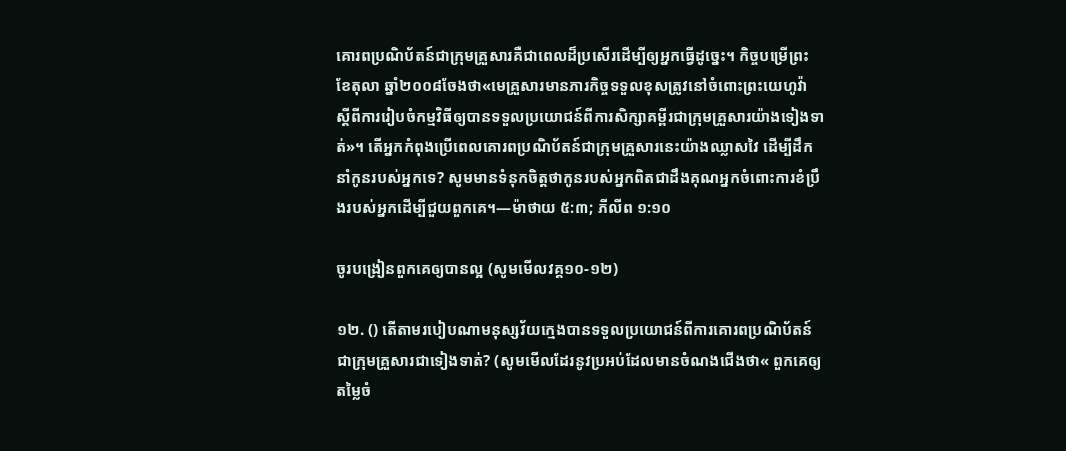គោរពប្រណិប័តន៍ជាក្រុមគ្រួសារគឺជាពេលដ៏ប្រសើរដើម្បីឲ្យអ្នកធ្វើដូច្នេះ។ កិច្ចបម្រើព្រះ ខែតុលា ឆ្នាំ២០០៨ចែងថា«មេគ្រួសារមានភារកិច្ចទទួលខុសត្រូវនៅចំពោះព្រះយេហូវ៉ា ស្ដីពីការរៀបចំកម្មវិធីឲ្យបានទទួលប្រយោជន៍ពីការសិក្សាគម្ពីរជាក្រុមគ្រួសារយ៉ាងទៀងទាត់»។ តើអ្នកកំពុងប្រើពេលគោរពប្រណិប័តន៍ជាក្រុមគ្រួសារនេះយ៉ាងឈ្លាសវៃ ដើម្បីដឹកនាំកូនរបស់អ្នកទេ? សូមមានទំនុកចិត្ដថាកូនរបស់អ្នកពិតជាដឹងគុណអ្នកចំពោះការខំប្រឹងរបស់អ្នកដើម្បីជួយពួកគេ។—ម៉ាថាយ ៥:៣; ភីលីព ១:១០

ចូរបង្រៀនពួកគេឲ្យបានល្អ (សូមមើលវគ្គ១០-១២)

១២. () តើតាមរបៀបណាមនុស្សវ័យក្មេងបានទទួលប្រយោជន៍ពីការគោរពប្រណិប័តន៍ជាក្រុមគ្រួសារជាទៀងទាត់? (សូមមើលដែរនូវប្រអប់ដែលមានចំណងជើងថា« ពួកគេឲ្យតម្លៃចំ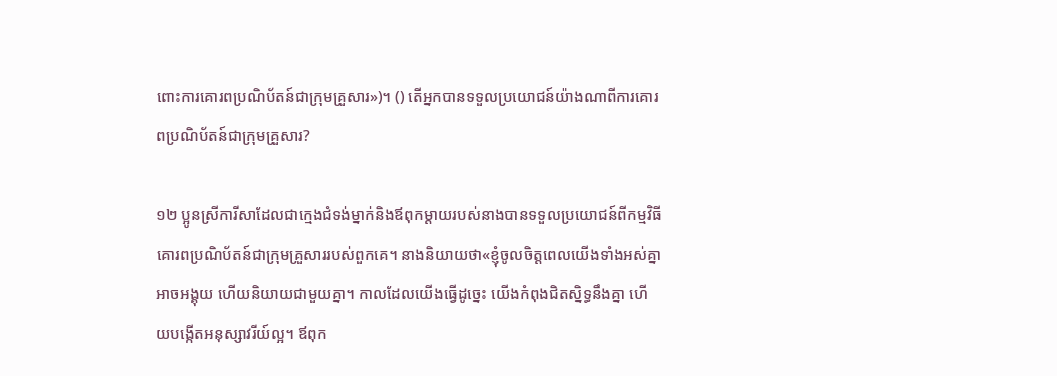ពោះការគោរពប្រណិប័តន៍ជាក្រុមគ្រួសារ»)។ () តើអ្នកបានទទួលប្រយោជន៍យ៉ាងណាពីការគោរពប្រណិប័តន៍ជាក្រុមគ្រួសារ?

១២ ប្អូនស្រីការីសាដែលជាក្មេងជំទង់ម្នាក់និងឪពុកម្ដាយរបស់នាងបានទទួលប្រយោជន៍ពីកម្មវិធីគោរពប្រណិប័តន៍ជាក្រុមគ្រួសាររបស់ពួកគេ។ នាងនិយាយថា«ខ្ញុំចូលចិត្ដពេលយើងទាំងអស់គ្នាអាចអង្គុយ ហើយនិយាយជាមួយគ្នា។ កាលដែលយើងធ្វើដូច្នេះ យើងកំពុងជិតស្និទ្ធនឹងគ្នា ហើយបង្កើតអនុស្សាវរីយ៍ល្អ។ ឪពុក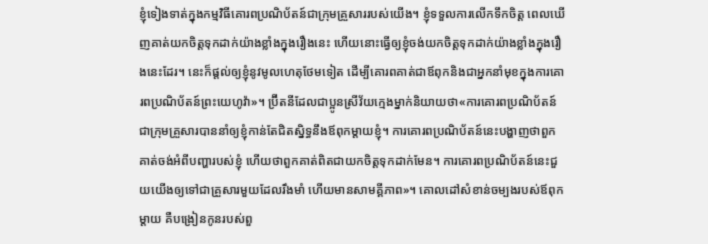ខ្ញុំទៀងទាត់ក្នុងកម្មវិធីគោរពប្រណិប័តន៍ជាក្រុមគ្រួសាររបស់យើង។ ខ្ញុំទទួលការលើកទឹកចិត្ដ ពេលឃើញគាត់យកចិត្ដទុកដាក់យ៉ាងខ្លាំងក្នុងរឿងនេះ ហើយនោះធ្វើឲ្យខ្ញុំចង់យកចិត្ដទុកដាក់យ៉ាងខ្លាំងក្នុងរឿងនេះដែរ។ នេះក៏ផ្ដល់ឲ្យខ្ញុំនូវមូលហេតុថែមទៀត ដើម្បីគោរពគាត់ជាឪពុកនិងជាអ្នកនាំមុខក្នុងការគោរពប្រណិប័តន៍ព្រះយេហូវ៉ា»។ ប៊ី្រតនីដែលជាប្អូនស្រីវ័យក្មេងម្នាក់និយាយថា«ការគោរពប្រណិប័តន៍ជាក្រុមគ្រួសារបាននាំឲ្យខ្ញុំកាន់តែជិតស្និទ្ធនឹងឪពុកម្ដាយខ្ញុំ។ ការគោរពប្រណិប័តន៍នេះបង្ហាញថាពួកគាត់ចង់អំពីបញ្ហារបស់ខ្ញុំ ហើយថាពួកគាត់ពិតជាយកចិត្ដទុកដាក់មែន។ ការគោរពប្រណិប័តន៍នេះជួយយើងឲ្យទៅជាគ្រួសារមួយដែលរឹងមាំ ហើយមានសាមគ្គីភាព»។ គោលដៅសំខាន់ចម្បងរបស់ឪពុកម្ដាយ គឺបង្រៀនកូនរបស់ពួ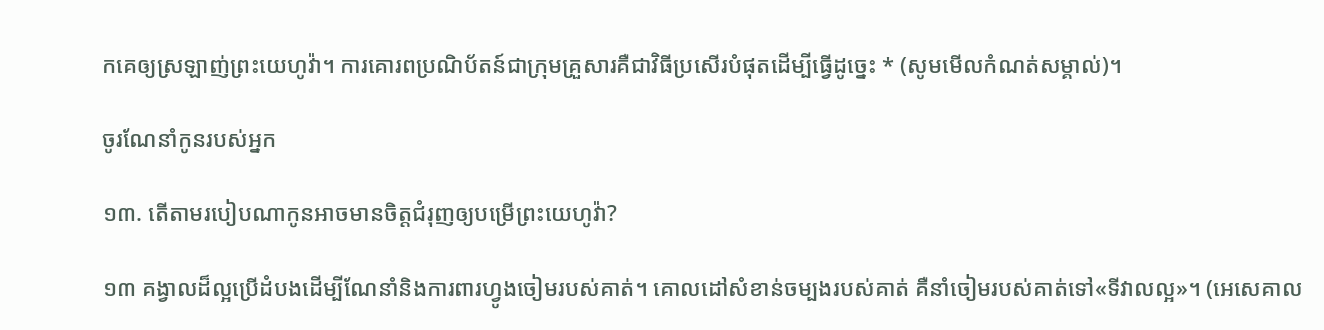កគេឲ្យស្រឡាញ់ព្រះយេហូវ៉ា។ ការគោរពប្រណិប័តន៍ជាក្រុមគ្រួសារគឺជាវិធីប្រសើរបំផុតដើម្បីធ្វើដូច្នេះ * (សូមមើលកំណត់សម្គាល់)។

ចូរណែនាំកូនរបស់អ្នក

១៣. តើតាមរបៀបណាកូនអាចមានចិត្ដជំរុញឲ្យបម្រើព្រះយេហូវ៉ា?

១៣ គង្វាលដ៏ល្អប្រើដំបងដើម្បីណែនាំនិងការពារហ្វូងចៀមរបស់គាត់។ គោលដៅសំខាន់ចម្បងរបស់គាត់ គឺនាំចៀមរបស់គាត់ទៅ«ទីវាលល្អ»។ (អេសេគាល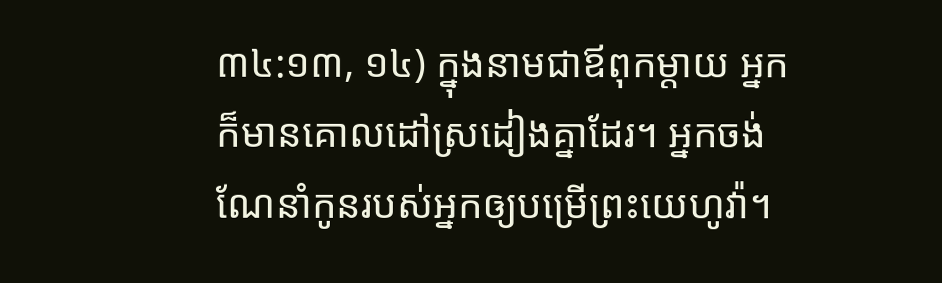៣៤:១៣, ១៤) ក្នុងនាមជាឪពុកម្ដាយ អ្នកក៏មានគោលដៅស្រដៀងគ្នាដែរ។ អ្នកចង់ណែនាំកូនរបស់អ្នកឲ្យបម្រើព្រះយេហូវ៉ា។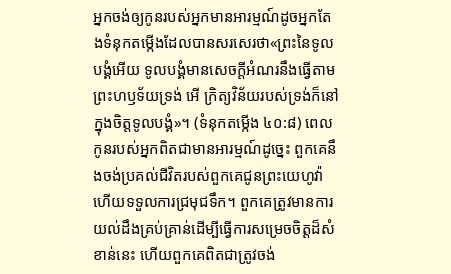អ្នកចង់ឲ្យកូនរបស់អ្នកមានអារម្មណ៍ដូចអ្នកតែងទំនុកតម្កើងដែលបានសរសេរថា«ព្រះនៃទូលបង្គំអើយ ទូលបង្គំមានសេចក្ដីអំណរនឹងធ្វើតាមព្រះហឫទ័យទ្រង់ អើ ក្រិត្យវិន័យរបស់ទ្រង់ក៏នៅក្នុងចិត្ដទូលបង្គំ»។ (ទំនុកតម្កើង ៤០:៨) ពេលកូនរបស់អ្នកពិតជាមានអារម្មណ៍ដូច្នេះ ពួកគេនឹងចង់ប្រគល់ជីវិតរបស់ពួកគេជូនព្រះយេហូវ៉ា ហើយទទួលការជ្រមុជទឹក។ ពួកគេត្រូវមានការយល់ដឹងគ្រប់គ្រាន់ដើម្បីធ្វើការសម្រេចចិត្ដដ៏សំខាន់នេះ ហើយពួកគេពិតជាត្រូវចង់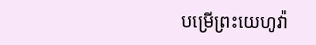បម្រើព្រះយេហូវ៉ា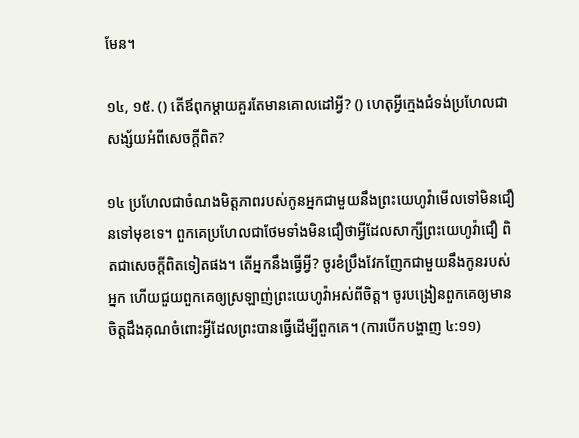មែន។

១៤, ១៥. () តើឪពុកម្ដាយគួរតែមានគោលដៅអ្វី? () ហេតុអ្វីក្មេងជំទង់ប្រហែលជាសង្ស័យអំពីសេចក្ដីពិត?

១៤ ប្រហែលជាចំណងមិត្ដភាពរបស់កូនអ្នកជាមួយនឹងព្រះយេហូវ៉ាមើលទៅមិនជឿនទៅមុខទេ។ ពួកគេប្រហែលជាថែមទាំងមិនជឿថាអ្វីដែលសាក្សីព្រះយេហូវ៉ាជឿ ពិតជាសេចក្ដីពិតទៀតផង។ តើអ្នកនឹងធ្វើអ្វី? ចូរខំប្រឹងវែកញែកជាមួយនឹងកូនរបស់អ្នក ហើយជួយពួកគេឲ្យស្រឡាញ់ព្រះយេហូវ៉ាអស់ពីចិត្ដ។ ចូរបង្រៀនពួកគេឲ្យមានចិត្ដដឹងគុណចំពោះអ្វីដែលព្រះបានធ្វើដើម្បីពួកគេ។ (ការបើកបង្ហាញ ៤:១១)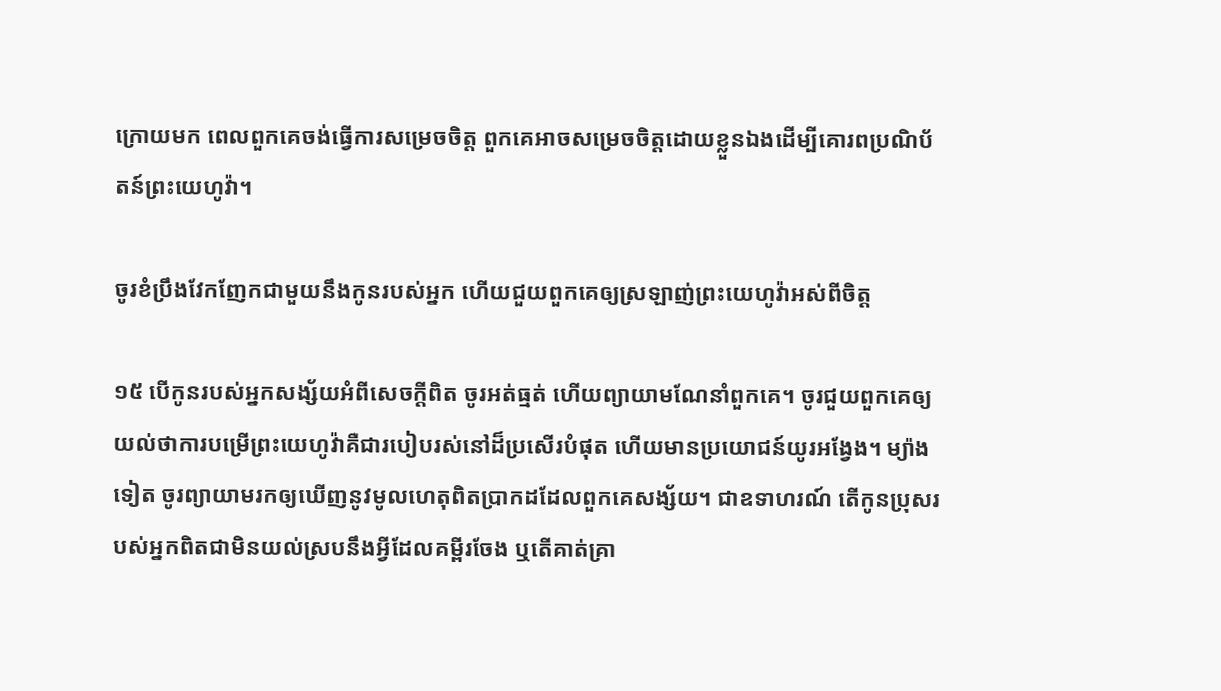ក្រោយមក ពេលពួកគេចង់ធ្វើការសម្រេចចិត្ដ ពួកគេអាចសម្រេចចិត្ដដោយខ្លួនឯងដើម្បីគោរពប្រណិប័តន៍ព្រះយេហូវ៉ា។

ចូរខំប្រឹងវែកញែកជាមួយនឹងកូនរបស់អ្នក ហើយជួយពួកគេឲ្យស្រឡាញ់ព្រះយេហូវ៉ាអស់ពីចិត្ដ

១៥ បើកូនរបស់អ្នកសង្ស័យអំពីសេចក្ដីពិត ចូរអត់ធ្មត់ ហើយព្យាយាមណែនាំពួកគេ។ ចូរជួយពួកគេឲ្យយល់ថាការបម្រើព្រះយេហូវ៉ាគឺជារបៀបរស់នៅដ៏ប្រសើរបំផុត ហើយមានប្រយោជន៍យូរអង្វែង។ ម្យ៉ាងទៀត ចូរព្យាយាមរកឲ្យឃើញនូវមូលហេតុពិតប្រាកដដែលពួកគេសង្ស័យ។ ជាឧទាហរណ៍ តើកូនប្រុសរបស់អ្នកពិតជាមិនយល់ស្របនឹងអ្វីដែលគម្ពីរចែង ឬតើគាត់គ្រា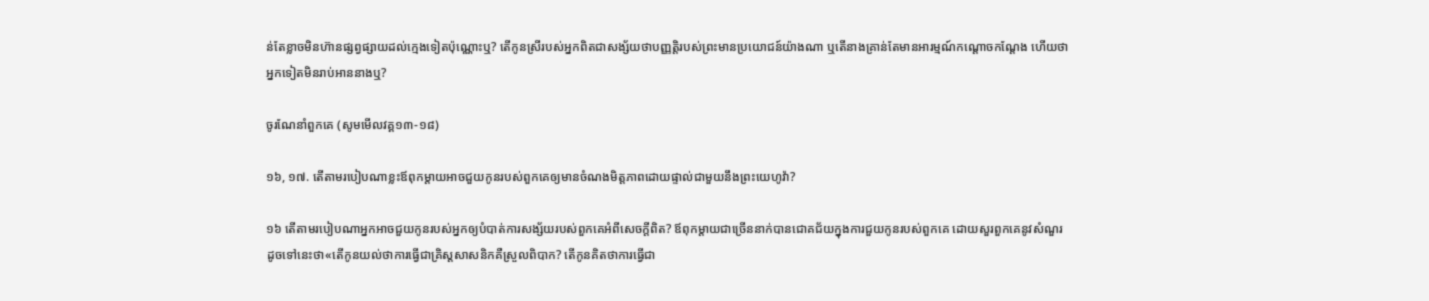ន់តែខ្លាចមិនហ៊ានផ្សព្វផ្សាយដល់ក្មេងទៀតប៉ុណ្ណោះឬ? តើកូនស្រីរបស់អ្នកពិតជាសង្ស័យថាបញ្ញត្ដិរបស់ព្រះមានប្រយោជន៍យ៉ាងណា ឬតើនាងគ្រាន់តែមានអារម្មណ៍កណ្ដោចកណ្ដែង ហើយថាអ្នកទៀតមិនរាប់អាននាងឬ?

ចូរណែនាំពួកគេ (សូមមើលវគ្គ១៣-១៨)

១៦, ១៧. តើតាមរបៀបណាខ្លះឪពុកម្ដាយអាចជួយកូនរបស់ពួកគេឲ្យមានចំណងមិត្ដភាពដោយផ្ទាល់ជាមួយនឹងព្រះយេហូវ៉ា?

១៦ តើតាមរបៀបណាអ្នកអាចជួយកូនរបស់អ្នកឲ្យបំបាត់ការសង្ស័យរបស់ពួកគេអំពីសេចក្ដីពិត? ឪពុកម្ដាយជាច្រើននាក់បានជោគជ័យក្នុងការជួយកូនរបស់ពួកគេ ដោយសួរពួកគេនូវសំណួរដូចទៅនេះថា«តើកូនយល់ថាការធ្វើជាគ្រិស្ដសាសនិកគឺស្រួលពិបាក? តើកូនគិតថាការធ្វើជា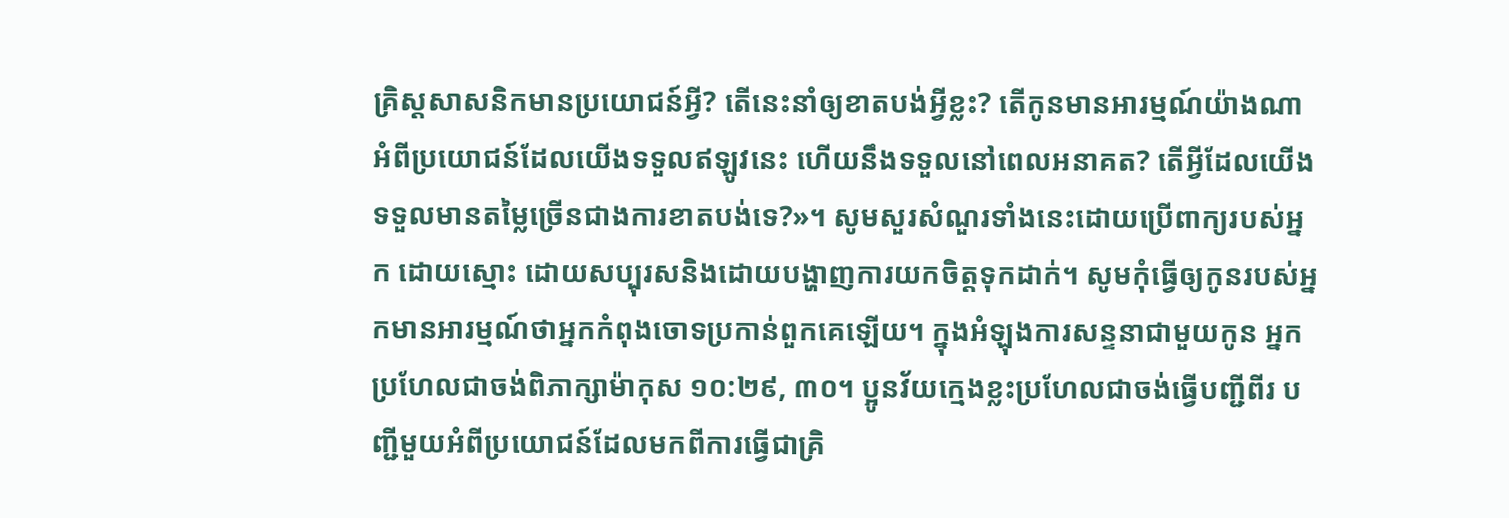គ្រិស្ដសាសនិកមានប្រយោជន៍អ្វី? តើនេះនាំឲ្យខាតបង់អ្វីខ្លះ? តើកូនមានអារម្មណ៍យ៉ាងណាអំពីប្រយោជន៍ដែលយើងទទួលឥឡូវនេះ ហើយនឹងទទួលនៅពេលអនាគត? តើអ្វីដែលយើងទទួលមានតម្លៃច្រើនជាងការខាតបង់ទេ?»។ សូមសួរសំណួរទាំងនេះដោយប្រើពាក្យរបស់អ្នក ដោយស្មោះ ដោយសប្បុរសនិងដោយបង្ហាញការយកចិត្ដទុកដាក់។ សូមកុំធ្វើឲ្យកូនរបស់អ្នកមានអារម្មណ៍ថាអ្នកកំពុងចោទប្រកាន់ពួកគេឡើយ។ ក្នុងអំឡុងការសន្ទនាជាមួយកូន អ្នកប្រហែលជាចង់ពិភាក្សាម៉ាកុស ១០:២៩, ៣០។ ប្អូនវ័យក្មេងខ្លះប្រហែលជាចង់ធ្វើបញ្ជីពីរ បញ្ជីមួយអំពីប្រយោជន៍ដែលមកពីការធ្វើជាគ្រិ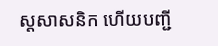ស្ដសាសនិក ហើយបញ្ជី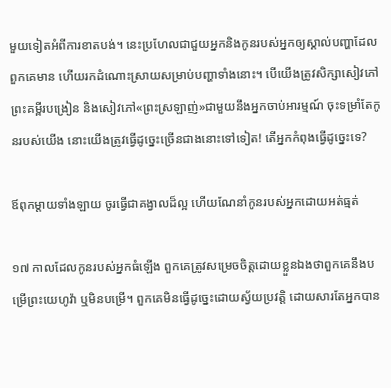មួយទៀតអំពីការខាតបង់។ នេះប្រហែលជាជួយអ្នកនិងកូនរបស់អ្នកឲ្យស្គាល់បញ្ហាដែលពួកគេមាន ហើយរកដំណោះស្រាយសម្រាប់បញ្ហាទាំងនោះ។ បើយើងត្រូវសិក្សាសៀវភៅព្រះគម្ពីរបង្រៀន និងសៀវភៅ«ព្រះស្រឡាញ់»ជាមួយនឹងអ្នកចាប់អារម្មណ៍ ចុះទម្រាំតែកូនរបស់យើង នោះយើងត្រូវធ្វើដូច្នេះច្រើនជាងនោះទៅទៀត! តើអ្នកកំពុងធ្វើដូច្នេះទេ?

ឪពុកម្ដាយទាំងឡាយ ចូរធ្វើជាគង្វាលដ៏ល្អ ហើយណែនាំកូនរបស់អ្នកដោយអត់ធ្មត់

១៧ កាលដែលកូនរបស់អ្នកធំឡើង ពួកគេត្រូវសម្រេចចិត្ដដោយខ្លួនឯងថាពួកគេនឹងបម្រើព្រះយេហូវ៉ា ឬមិនបម្រើ។ ពួកគេមិនធ្វើដូច្នេះដោយស្វ័យប្រវត្ដិ ដោយសារតែអ្នកបាន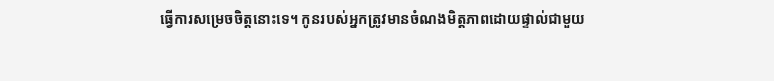ធ្វើការសម្រេចចិត្ដនោះទេ។ កូនរបស់អ្នកត្រូវមានចំណងមិត្ដភាពដោយផ្ទាល់ជាមួយ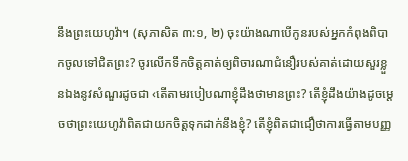នឹងព្រះយេហូវ៉ា។ (សុភាសិត ៣:១, ២) ចុះយ៉ាងណាបើកូនរបស់អ្នកកំពុងពិបាកចូលទៅជិតព្រះ? ចូរលើកទឹកចិត្ដគាត់ឲ្យពិចារណាជំនឿរបស់គាត់ដោយសួរខ្លួនឯងនូវសំណួរដូចជា ‹តើតាមរបៀបណាខ្ញុំដឹងថាមានព្រះ? តើខ្ញុំដឹងយ៉ាងដូចម្ដេចថាព្រះយេហូវ៉ាពិតជាយកចិត្ដទុកដាក់នឹងខ្ញុំ? តើខ្ញុំពិតជាជឿថាការធ្វើតាមបញ្ញ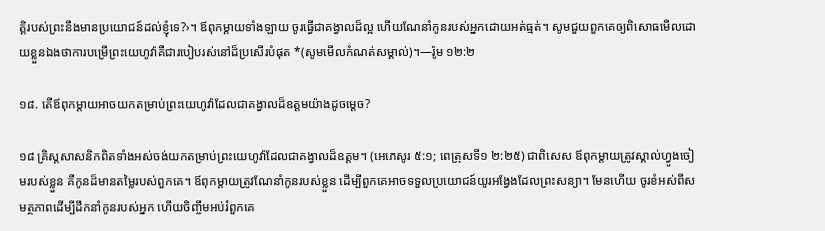ត្ដិរបស់ព្រះនឹងមានប្រយោជន៍ដល់ខ្ញុំទេ?›។ ឪពុកម្ដាយទាំងឡាយ ចូរធ្វើជាគង្វាលដ៏ល្អ ហើយណែនាំកូនរបស់អ្នកដោយអត់ធ្មត់។ សូមជួយពួកគេឲ្យពិសោធមើលដោយខ្លួនឯងថាការបម្រើព្រះយេហូវ៉ាគឺជារបៀបរស់នៅដ៏ប្រសើរបំផុត *(សូមមើលកំណត់សម្គាល់)។—រ៉ូម ១២:២

១៨. តើឪពុកម្ដាយអាចយកតម្រាប់ព្រះយេហូវ៉ាដែលជាគង្វាលដ៏ឧត្ដមយ៉ាងដូចម្ដេច?

១៨ គ្រិស្ដសាសនិកពិតទាំងអស់ចង់យកតម្រាប់ព្រះយេហូវ៉ាដែលជាគង្វាលដ៏ឧត្ដម។ (អេភេសូរ ៥:១; ពេត្រុសទី១ ២:២៥) ជាពិសេស ឪពុកម្ដាយត្រូវស្គាល់ហ្វូងចៀមរបស់ខ្លួន គឺកូនដ៏មានតម្លៃរបស់ពួកគេ។ ឪពុកម្ដាយត្រូវណែនាំកូនរបស់ខ្លួន ដើម្បីពួកគេអាចទទួលប្រយោជន៍យូរអង្វែងដែលព្រះសន្យា។ មែនហើយ ចូរខំអស់ពីសមត្ថភាពដើម្បីដឹកនាំកូនរបស់អ្នក ហើយចិញ្ចឹមអប់រំពួកគេ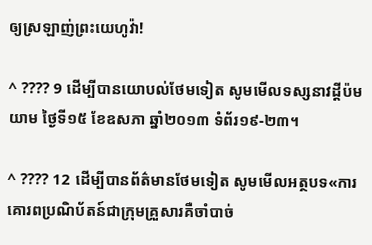ឲ្យស្រឡាញ់ព្រះយេហូវ៉ា!

^ ???? 9 ដើម្បីបានយោបល់ថែមទៀត សូមមើលទស្សនាវដ្ដីប៉មយាម ថ្ងៃទី១៥ ខែឧសភា ឆ្នាំ២០១៣ ទំព័រ១៩-២៣។

^ ???? 12 ដើម្បីបានព័ត៌មានថែមទៀត សូមមើលអត្ថបទ«ការគោរពប្រណិប័តន៍ជាក្រុមគ្រួសារគឺចាំបាច់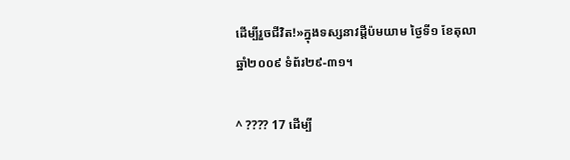ដើម្បីរួចជីវិត!»ក្នុងទស្សនាវដ្ដីប៉មយាម ថ្ងៃទី១ ខែតុលា ឆ្នាំ២០០៩ ទំព័រ២៩-៣១។

^ ???? 17 ដើម្បី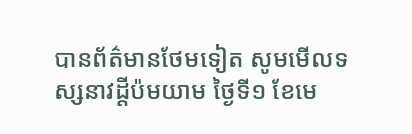បានព័ត៌មានថែមទៀត សូមមើលទស្សនាវដ្ដីប៉មយាម ថ្ងៃទី១ ខែមេ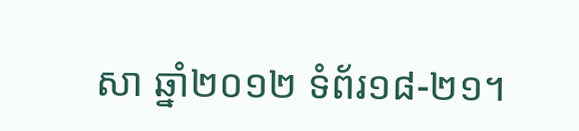សា ឆ្នាំ២០១២ ទំព័រ១៨-២១។